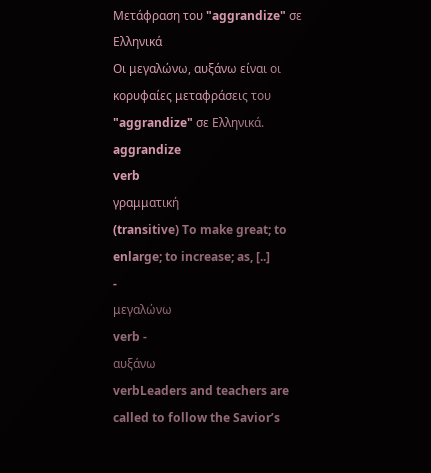Μετάφραση του "aggrandize" σε Ελληνικά
Οι μεγαλώνω, αυξάνω είναι οι κορυφαίες μεταφράσεις του "aggrandize" σε Ελληνικά.
aggrandize
verb
γραμματική
(transitive) To make great; to enlarge; to increase; as, [..]
-
μεγαλώνω
verb -
αυξάνω
verbLeaders and teachers are called to follow the Savior’s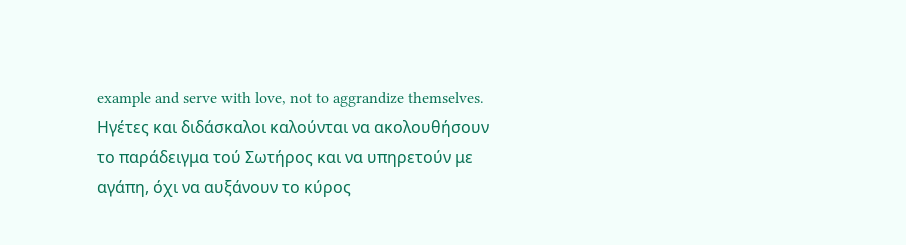example and serve with love, not to aggrandize themselves.
Ηγέτες και διδάσκαλοι καλούνται να ακολουθήσουν το παράδειγμα τού Σωτήρος και να υπηρετούν με αγάπη, όχι να αυξάνουν το κύρος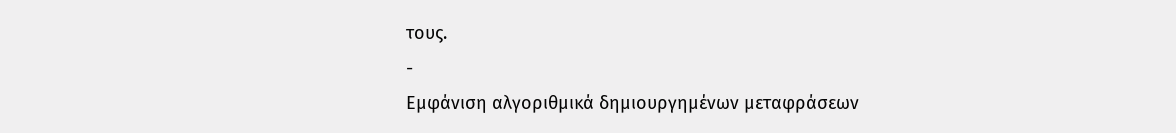τους.
-
Εμφάνιση αλγοριθμικά δημιουργημένων μεταφράσεων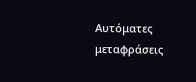Αυτόματες μεταφράσεις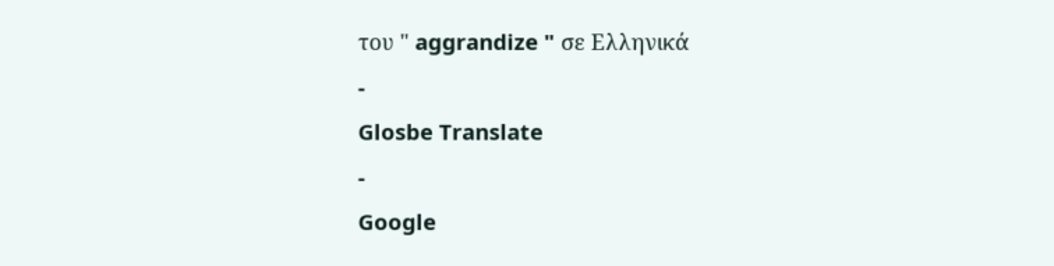του " aggrandize " σε Ελληνικά
-
Glosbe Translate
-
Google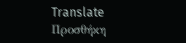Translate
Προσθήκη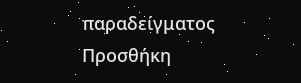παραδείγματος
Προσθήκη